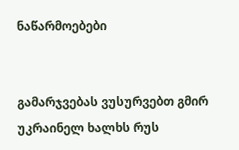ნაწარმოებები


გამარჯვებას ვუსურვებთ გმირ უკრაინელ ხალხს რუს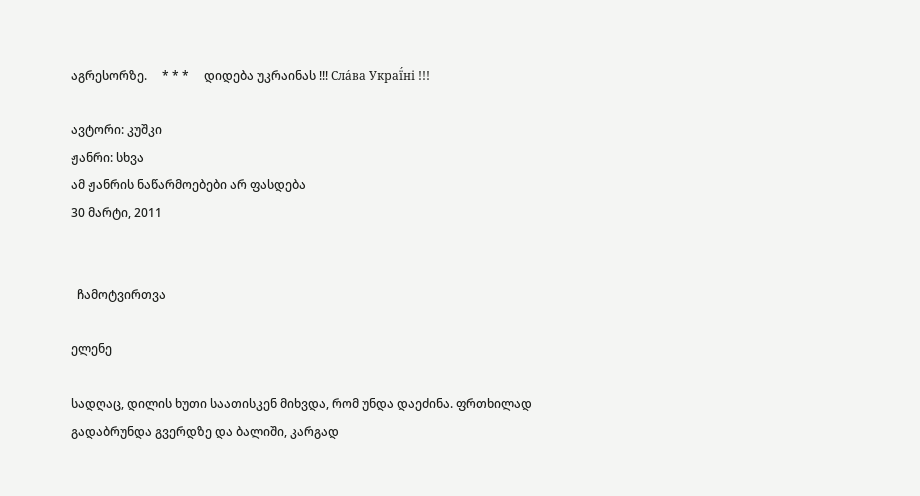აგრესორზე.     * * *     დიდება უკრაინას !!! Сла́ва Украї́ні !!!

ავტორი: კუშკი
ჟანრი: სხვა
ამ ჟანრის ნაწარმოებები არ ფასდება
30 მარტი, 2011


  ჩამოტვირთვა

ელენე

სადღაც, დილის ხუთი საათისკენ მიხვდა, რომ უნდა დაეძინა. ფრთხილად გადაბრუნდა გვერდზე და ბალიში, კარგად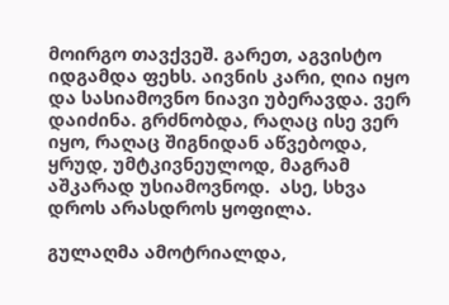მოირგო თავქვეშ. გარეთ, აგვისტო იდგამდა ფეხს. აივნის კარი, ღია იყო და სასიამოვნო ნიავი უბერავდა. ვერ დაიძინა. გრძნობდა, რაღაც ისე ვერ იყო, რაღაც შიგნიდან აწვებოდა, ყრუდ, უმტკივნეულოდ, მაგრამ აშკარად უსიამოვნოდ.  ასე, სხვა დროს არასდროს ყოფილა.

გულაღმა ამოტრიალდა,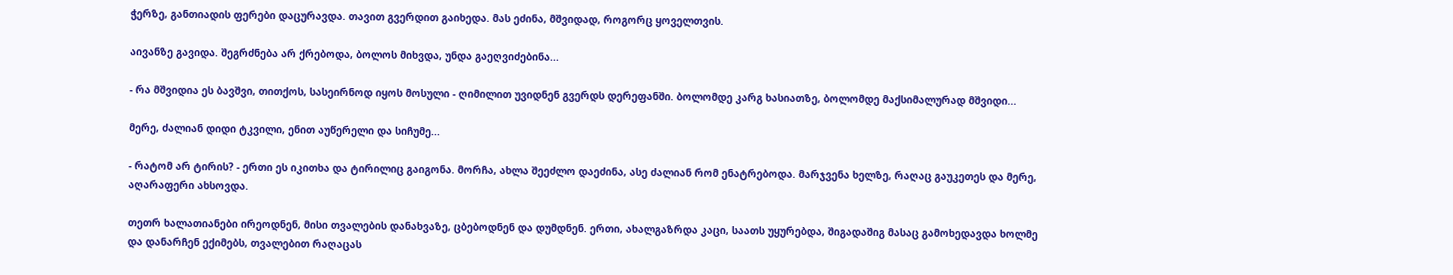ჭერზე, განთიადის ფერები დაცურავდა. თავით გვერდით გაიხედა. მას ეძინა, მშვიდად, როგორც ყოველთვის.

აივანზე გავიდა. შეგრძნება არ ქრებოდა, ბოლოს მიხვდა, უნდა გაეღვიძებინა...

- რა მშვიდია ეს ბავშვი, თითქოს, სასეირნოდ იყოს მოსული - ღიმილით უვიდნენ გვერდს დერეფანში. ბოლომდე კარგ ხასიათზე, ბოლომდე მაქსიმალურად მშვიდი...

მერე, ძალიან დიდი ტკვილი, ენით აუწერელი და სიჩუმე...

- რატომ არ ტირის? - ერთი ეს იკითხა და ტირილიც გაიგონა. მორჩა, ახლა შეეძლო დაეძინა, ასე ძალიან რომ ენატრებოდა. მარჯვენა ხელზე, რაღაც გაუკეთეს და მერე, აღარაფერი ახსოვდა.

თეთრ ხალათიანები ირეოდნენ, მისი თვალების დანახვაზე, ცბებოდნენ და დუმდნენ. ერთი, ახალგაზრდა კაცი, საათს უყურებდა, შიგადაშიგ მასაც გამოხედავდა ხოლმე და დანარჩენ ექიმებს, თვალებით რაღაცას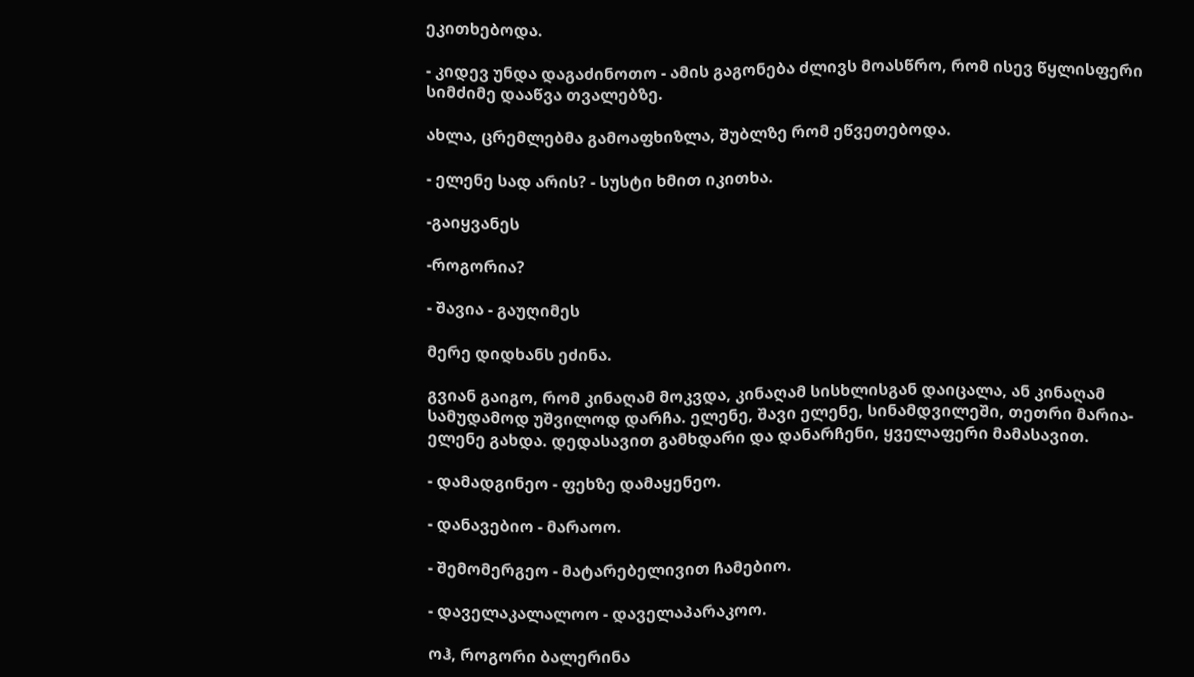ეკითხებოდა.

- კიდევ უნდა დაგაძინოთო - ამის გაგონება ძლივს მოასწრო, რომ ისევ წყლისფერი სიმძიმე დააწვა თვალებზე.

ახლა, ცრემლებმა გამოაფხიზლა, შუბლზე რომ ეწვეთებოდა.

- ელენე სად არის? - სუსტი ხმით იკითხა.

-გაიყვანეს

-როგორია?

- შავია - გაუღიმეს

მერე დიდხანს ეძინა.

გვიან გაიგო, რომ კინაღამ მოკვდა, კინაღამ სისხლისგან დაიცალა, ან კინაღამ სამუდამოდ უშვილოდ დარჩა. ელენე, შავი ელენე, სინამდვილეში, თეთრი მარია-ელენე გახდა. დედასავით გამხდარი და დანარჩენი, ყველაფერი მამასავით.

- დამადგინეო - ფეხზე დამაყენეო.

- დანავებიო - მარაოო.

- შემომერგეო - მატარებელივით ჩამებიო.

- დაველაკალალოო - დაველაპარაკოო.

ოჰ, როგორი ბალერინა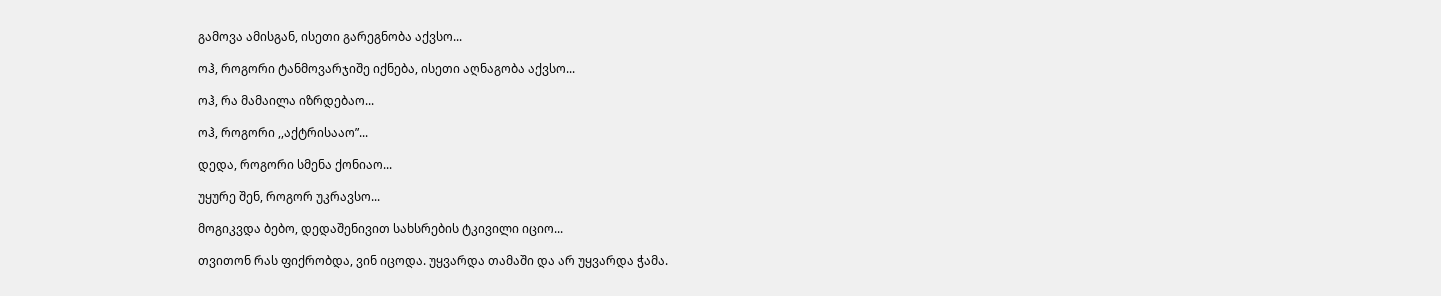გამოვა ამისგან, ისეთი გარეგნობა აქვსო...

ოჰ, როგორი ტანმოვარჯიშე იქნება, ისეთი აღნაგობა აქვსო...

ოჰ, რა მამაილა იზრდებაო...

ოჰ, როგორი ,,აქტრისააო”...

დედა, როგორი სმენა ქონიაო...

უყურე შენ, როგორ უკრავსო...

მოგიკვდა ბებო, დედაშენივით სახსრების ტკივილი იციო...

თვითონ რას ფიქრობდა, ვინ იცოდა. უყვარდა თამაში და არ უყვარდა ჭამა.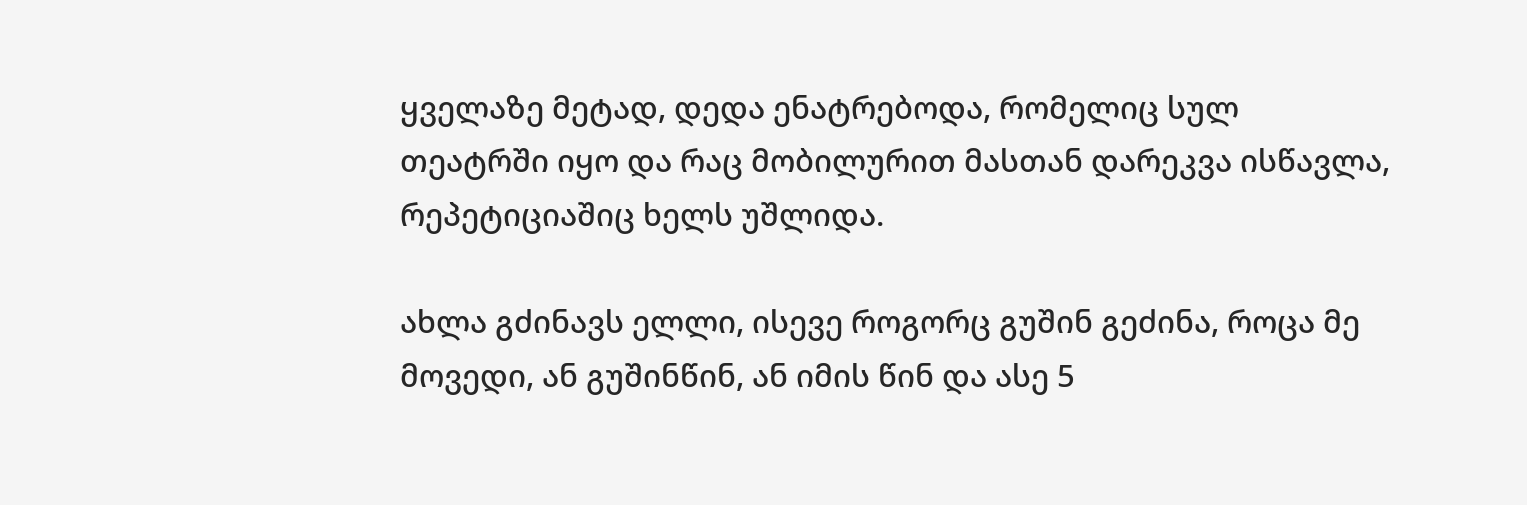ყველაზე მეტად, დედა ენატრებოდა, რომელიც სულ თეატრში იყო და რაც მობილურით მასთან დარეკვა ისწავლა, რეპეტიციაშიც ხელს უშლიდა.

ახლა გძინავს ელლი, ისევე როგორც გუშინ გეძინა, როცა მე მოვედი, ან გუშინწინ, ან იმის წინ და ასე 5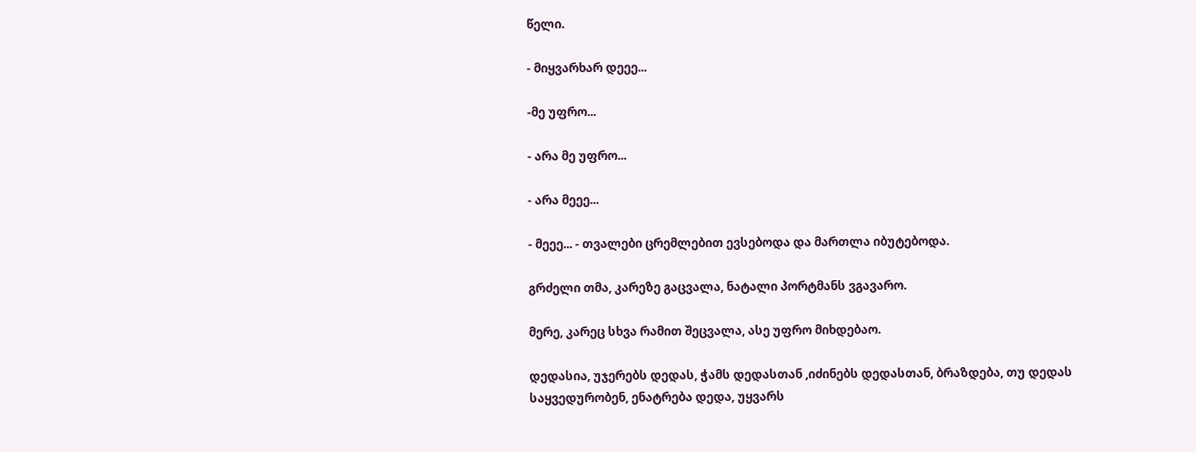წელი.

- მიყვარხარ დეეე...

-მე უფრო...

- არა მე უფრო...

- არა მეეე...

- მეეე... - თვალები ცრემლებით ევსებოდა და მართლა იბუტებოდა.

გრძელი თმა, კარეზე გაცვალა, ნატალი პორტმანს ვგავარო.

მერე, კარეც სხვა რამით შეცვალა, ასე უფრო მიხდებაო.

დედასია, უჯერებს დედას, ჭამს დედასთან ,იძინებს დედასთან, ბრაზდება, თუ დედას საყვედურობენ, ენატრება დედა, უყვარს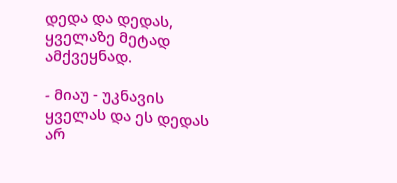დედა და დედას, ყველაზე მეტად ამქვეყნად.

- მიაუ - უკნავის ყველას და ეს დედას არ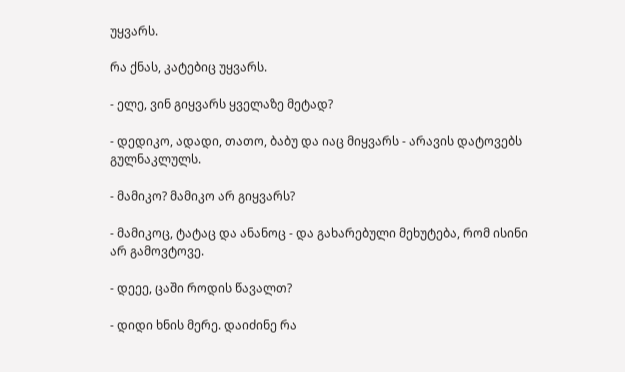უყვარს.

რა ქნას, კატებიც უყვარს.

- ელე, ვინ გიყვარს ყველაზე მეტად?

- დედიკო, ადადი, თათო, ბაბუ და იაც მიყვარს - არავის დატოვებს გულნაკლულს.

- მამიკო? მამიკო არ გიყვარს?

- მამიკოც, ტატაც და ანანოც - და გახარებული მეხუტება, რომ ისინი არ გამოვტოვე.

- დეეე, ცაში როდის წავალთ?

- დიდი ხნის მერე. დაიძინე რა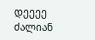დეეეე ძალიან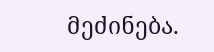მეძინება.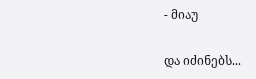- მიაუ

და იძინებს...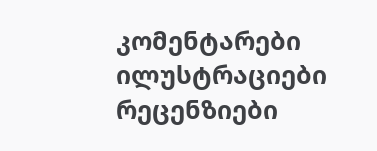კომენტარები ილუსტრაციები რეცენზიები